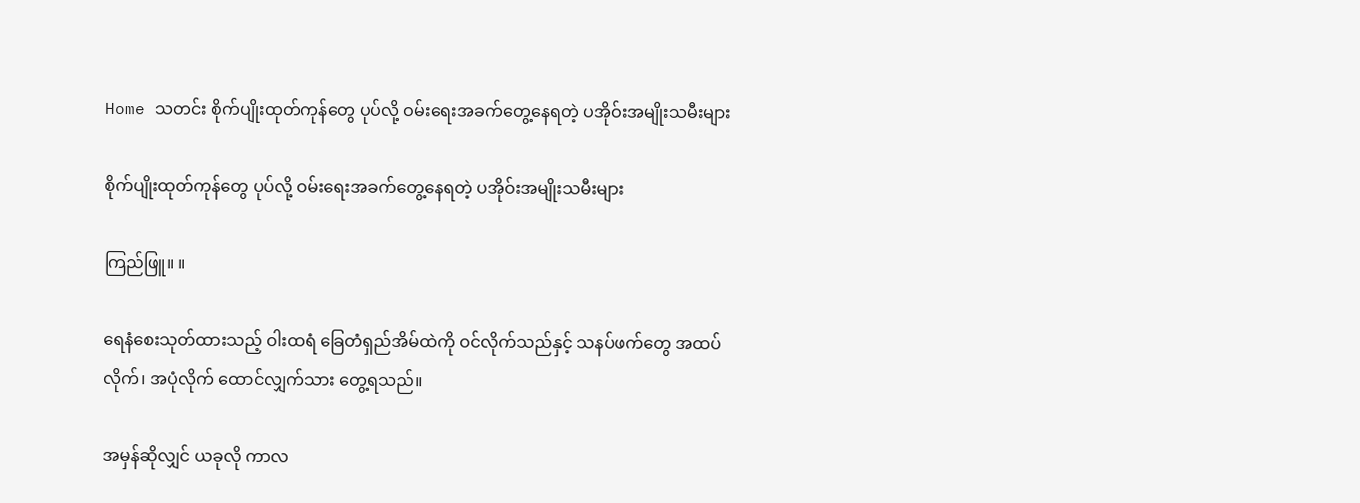Home သတင်း စိုက်ပျိုးထုတ်ကုန်တွေ ပုပ်လို့ ဝမ်းရေးအခက်တွေ့နေရတဲ့ ပအိုဝ်းအမျိုးသမီးများ

စိုက်ပျိုးထုတ်ကုန်တွေ ပုပ်လို့ ဝမ်းရေးအခက်တွေ့နေရတဲ့ ပအိုဝ်းအမျိုးသမီးများ

ကြည်ဖြူ။ ။

ရေနံစေးသုတ်ထားသည့် ဝါးထရံ ခြေတံရှည်အိမ်ထဲကို ဝင်လိုက်သည်နှင့် သနပ်ဖက်တွေ အထပ်လိုက်၊ အပုံလိုက် ထောင်လျှက်သား တွေ့ရသည်။

အမှန်ဆိုလျှင် ယခုလို ကာလ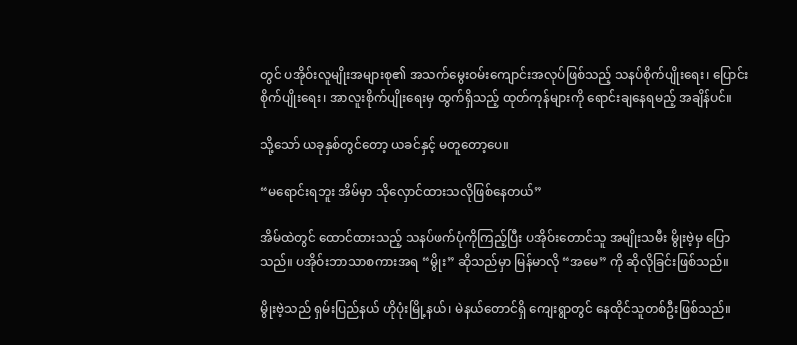တွင် ပအိုဝ်းလူမျိုးအများစု၏ အသက်မွေးဝမ်းကျောင်းအလုပ်ဖြစ်သည့် သနပ်စိုက်ပျိုးရေး၊ ပြောင်းစိုက်ပျိုးရေး၊ အာလူးစိုက်ပျိုးရေးမှ ထွက်ရှိသည့် ထုတ်ကုန်များကို ရောင်းချနေရမည့် အချိန်ပင်။

သို့သော် ယခုနှစ်တွင်တော့ ယခင်နှင့် မတူတော့ပေ။

“မရောင်းရဘူး အိမ်မှာ သိုလှောင်ထားသလိုဖြစ်နေတယ်”

အိမ်ထဲတွင် ထောင်ထားသည့် သနပ်ဖက်ပုံကိုကြည့်ပြီး ပအိုဝ်းတောင်သူ အမျိုးသမီး မွိုးဗဲ့မှ ပြောသည်။ ပအိုဝ်းဘာသာစကားအရ “မွိုး” ဆိုသည်မှာ မြန်မာလို “အမေ” ကို ဆိုလိုခြင်းဖြစ်သည်။

မွိုးဗဲ့သည် ရှမ်းပြည်နယ် ဟိုပုံးမြို့နယ်၊ မဲနယ်တောင်ရှိ ကျေးရွာတွင် နေထိုင်သူတစ်ဦးဖြစ်သည်။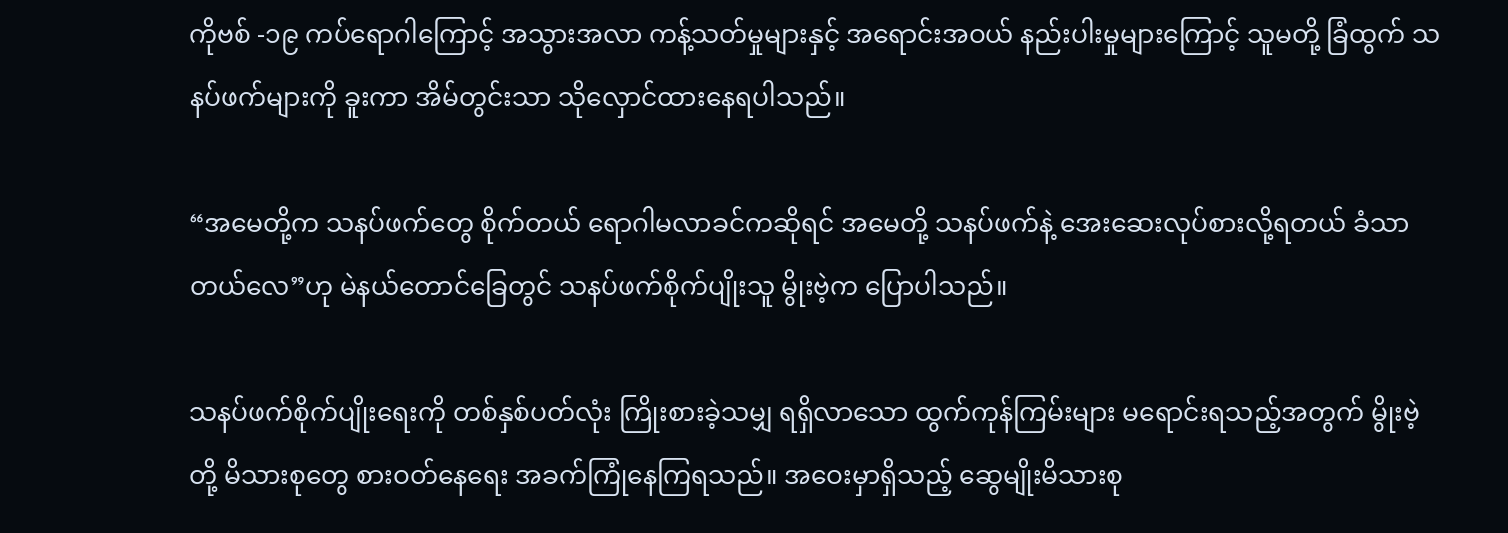ကိုဗစ် -၁၉ ကပ်ရောဂါကြောင့် အသွားအလာ ကန့်သတ်မှုများနှင့် အရောင်းအဝယ် နည်းပါးမှုများကြောင့် သူမတို့ ခြံထွက် သနပ်ဖက်များကို ခူးကာ အိမ်တွင်းသာ သိုလှောင်ထားနေရပါသည်။

“အမေတို့က သနပ်ဖက်တွေ စိုက်တယ် ရောဂါမလာခင်ကဆိုရင် အမေတို့ သနပ်ဖက်နဲ့ အေးဆေးလုပ်စားလို့ရတယ် ခံသာတယ်လေ”ဟု မဲနယ်တောင်ခြေတွင် သနပ်ဖက်စိုက်ပျိုးသူ မွိုးဗဲ့က ပြောပါသည်။

သနပ်ဖက်စိုက်ပျိုးရေးကို တစ်နှစ်ပတ်လုံး ကြိုးစားခဲ့သမျှ ရရှိလာသော ထွက်ကုန်ကြမ်းများ မရောင်းရသည့်အတွက် မွိုးဗဲ့တို့ မိသားစုတွေ စားဝတ်နေရေး အခက်ကြုံနေကြရသည်။ အဝေးမှာရှိသည့် ဆွေမျိုးမိသားစု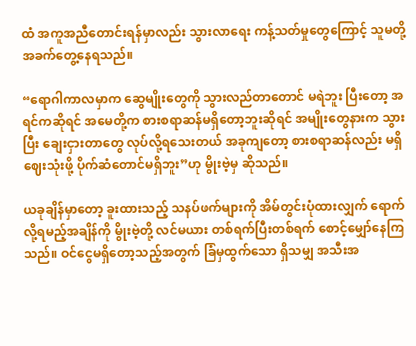ထံ အကူအညီတောင်းရန်မှာလည်း သွားလာရေး ကန့်သတ်မှုတွေကြောင့် သူမတို့ အခက်တွေ့နေရသည်။

“ရောဂါကာလမှာက ဆွေမျိုးတွေကို သွားလည်တာတောင် မရဲဘူး ပြီးတော့ အရင်ကဆိုရင် အမေတို့က စားစရာဆန်မရှိတော့ဘူးဆိုရင် အမျိုးတွေနားက သွားပြီး ချေးငှားတာတွေ လုပ်လို့ရသေးတယ် အခုကျတော့ စားစရာဆန်လည်း မရှိ ဈေးသုံးဖို့ ပိုက်ဆံတောင်မရှိဘူး”ဟု မွိုးဗဲ့မှ ဆိုသည်။

ယခုချိန်မှာတော့ ခူးထားသည့် သနပ်ဖက်များကို အိမ်တွင်းပုံထားလျှက် ရောက်လို့ရမည့်အချိန်ကို မွိုးဗဲ့တို့ လင်မယား တစ်ရက်ပြီးတစ်ရက် စောင့်မျှော်နေကြသည်။ ဝင်ငွေမရှိတော့သည့်အတွက် ခြံမှထွက်သော ရှိသမျှ အသီးအ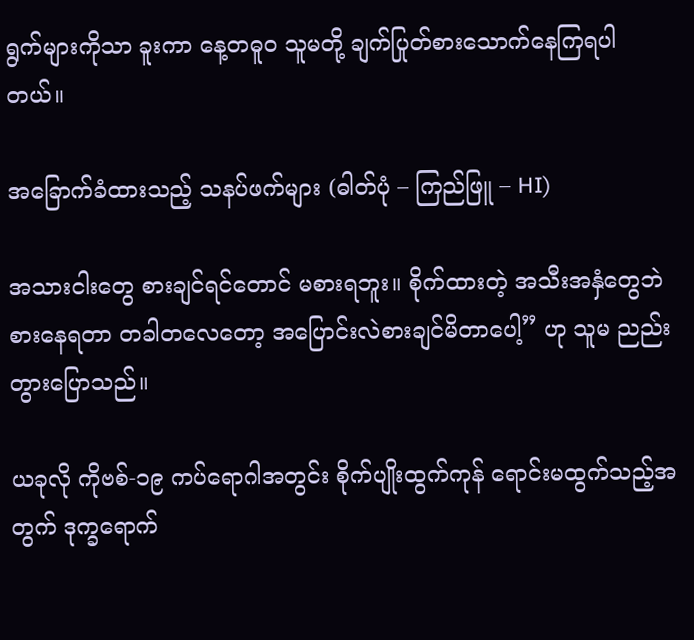ရွက်များကိုသာ ခူးကာ နေ့တဓူ၀ သူမတို့ ချက်ပြုတ်စားသောက်နေကြရပါတယ်။

အခြောက်ခံထားသည့် သနပ်ဖက်များ (ဓါတ်ပုံ – ကြည်ဖြူ – HI)

အသားငါး‌တွေ စားချင်ရင်တောင် မစားရဘူး။ စိုက်ထားတဲ့ အသီးအနှံတွေဘဲ စားနေရတာ တခါတလေတော့ အပြောင်းလဲစားချင်မိတာပေါ့” ဟု သူမ ညည်းတွားပြောသည်။

ယခုလို ကိုဗစ်-၁၉ ကပ်ရောဂါအတွင်း စိုက်ပျိုးထွက်ကုန် ရောင်းမထွက်သည့်အတွက် ဒုက္ခရောက်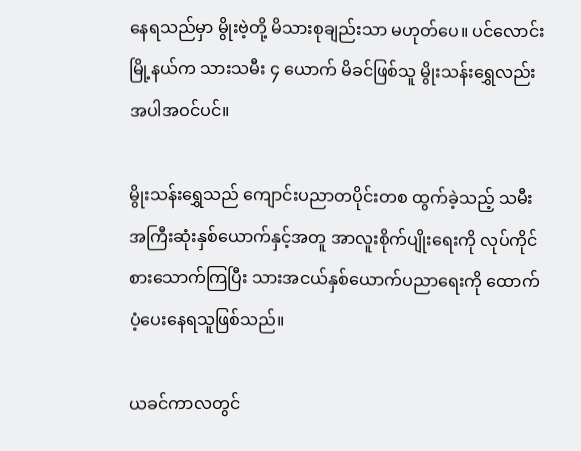နေရသည်မှာ မွိုးဗဲ့တို့ မိသားစုချည်းသာ မဟုတ်ပေ။ ပင်လောင်းမြို့နယ်က သားသမီး ၄ ယောက် မိခင်ဖြစ်သူ မွိုးသန်းရွှေလည်း အပါအဝင်ပင်။

မွိုးသန်းရွှေသည် ကျောင်းပညာတပိုင်းတစ ထွက်ခဲ့သည့် သမီးအကြီးဆုံးနှစ်ယောက်နှင့်အတူ အာလူးစိုက်ပျိုးရေးကို လုပ်ကိုင်စားသောက်ကြပြီး သားအငယ်နှစ်ယောက်ပညာရေးကို ထောက်ပံ့ပေးနေရသူဖြစ်သည်။

ယခင်ကာလတွင်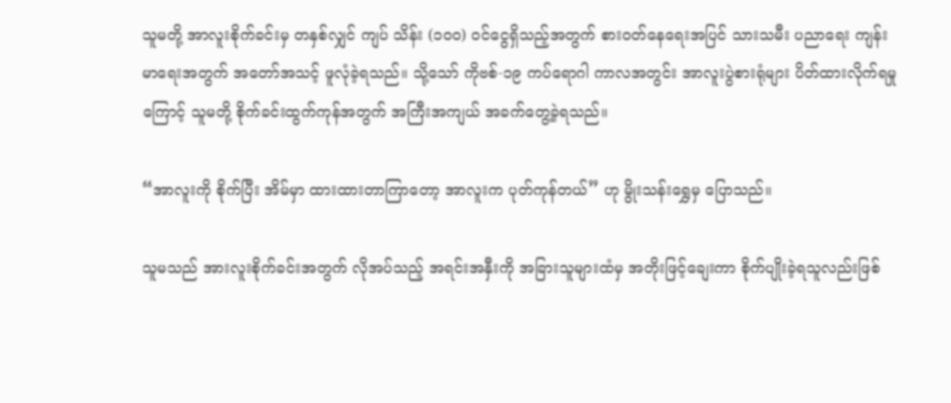သူမတို့ အာလူးစိုက်ခင်းမှ တနှစ်လျှင် ကျပ် သိန်း (၁၀၀) ဝင်ငွေရှိသည့်အတွက် စားဝတ်နေရေးအပြင် သားသမီး ပညာရေး ကျန်းမာရေးအတွက် အတော်အသင့် ဖူလုံခဲ့ရသည်။ သို့သော် ကိုဗစ်-၁၉ ကပ်ရောဂါ ကာလအတွင်း အာလူးပွဲစားရုံများ ပိတ်ထားလိုက်ရမှုကြောင့် သူမတို့ စိုက်ခင်းထွက်ကုန်အတွက် အကြီးအကျယ် အခက်တွေ့ခဲ့ရသည်။

“အာလူးကို စိုက်ပြီး အိမ်မှာ ထားထားတာကြာတော့ အာလူးက ပုတ်ကုန်တယ်” ဟု မွိုးသန်းရွှေမှ ပြောသည်။

သူမသည် အားလူးစိုက်ခင်းအတွက် လိုအပ်သည့် အရင်းအနှီးကို အခြားသူများထံမှ အတိုးဖြင့်ချေးကာ စိုက်ပျိုးခဲ့ရသူလည်းဖြစ်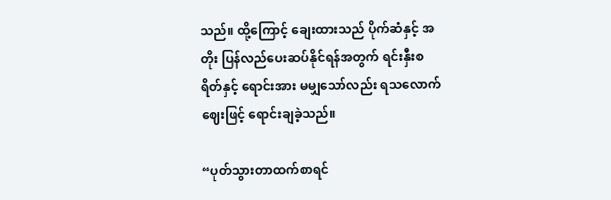သည်။ ထို့ကြောင့် ချေးထားသည် ပိုက်ဆံနှင့် အတိုး ပြန်လည်ပေးဆပ်နိုင်ရန်အတွက် ရင်းနှီးစရိတ်နှင့် ရောင်းအား မမျှသော်လည်း ရသလောက်ဈေးဖြင့် ရောင်းချခဲ့သည်။

“ပုတ်သွားတာထက်စာရင်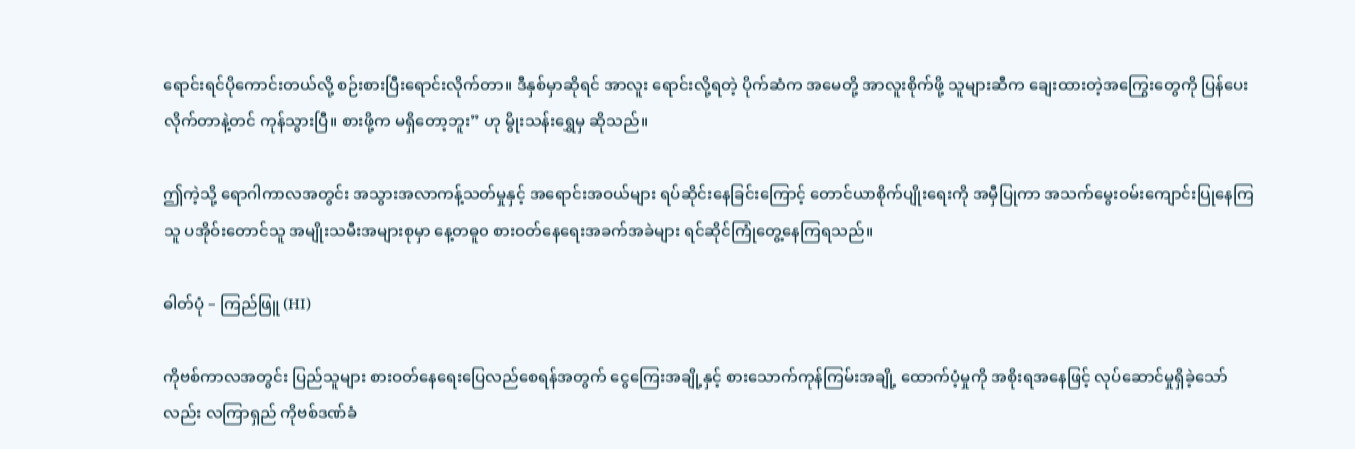ရောင်းရင်ပိုကောင်းတယ်လို့ စဉ်းစားပြီးရောင်းလိုက်တာ။ ဒီနှစ်မှာဆိုရင် အာလူး ရောင်းလို့ရတဲ့ ပိုက်ဆံက အမေတို့ အာလူးစိုက်ဖို့ သူများဆီက ချေးထားတဲ့အကြွေးတွေကို ပြန်ပေးလိုက်တာနဲ့တင် ကုန်သွားပြီ။ စားဖို့က မရှိတော့ဘူး” ဟု မွိုးသန်းရွှေမှ ဆိုသည်။

ဤကဲ့သို့ ရောဂါကာလအတွင်း အသွားအလာကန့်သတ်မှုနှင့် အရောင်းအဝယ်များ ရပ်ဆိုင်းနေခြင်းကြောင့် တောင်ယာစိုက်ပျိုးရေးကို အမှီပြုကာ အသက်မွေးဝမ်းကျောင်းပြုနေကြသူ ပအိုဝ်းတောင်သူ အမျိုးသမီးအများစုမှာ နေ့တဓူ၀ စားဝတ်နေရေးအခက်အခဲများ ရင်ဆိုင်ကြုံတွေ့နေကြရသည်။

ဓါတ်ပုံ – ကြည်ဖြူ (HI)

ကိုဗစ်ကာလအတွင်း ပြည်သူများ စားဝတ်နေရေးပြေလည်စေရန်အတွက် ငွေကြေးအချို့နှင့် စားသောက်ကုန်ကြမ်းအချို့ ထောက်ပံ့မှုကို အစိုးရအနေဖြင့် လုပ်ဆောင်မှုရှိခဲ့သော်လည်း လကြာရှည် ကိုဗစ်ဒဏ်ခံ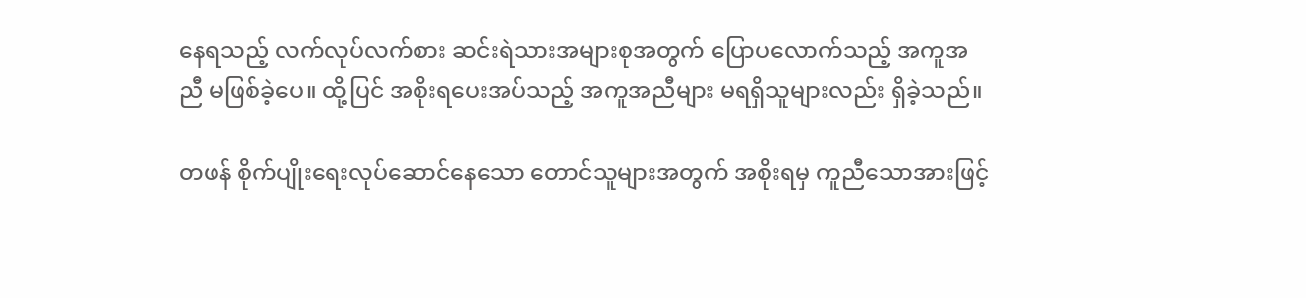နေရသည့် လက်လုပ်လက်စား ဆင်းရဲသားအများစုအတွက် ပြောပလောက်သည့် အကူအညီ မဖြစ်ခဲ့ပေ။ ထို့ပြင် အစိုးရပေးအပ်သည့် အကူအညီများ မရရှိသူများလည်း ရှိခဲ့သည်။

တဖန် စိုက်ပျိုးရေးလုပ်ဆောင်နေသော တောင်သူများအတွက် အစိုးရမှ ကူညီသောအားဖြင့်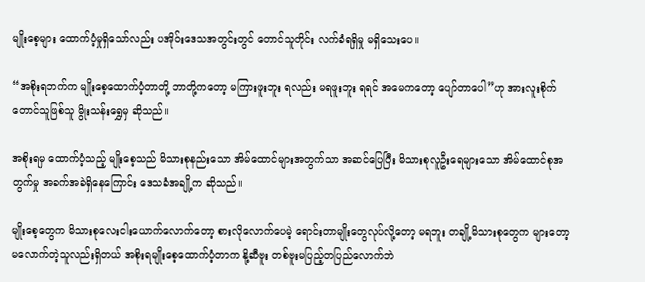မျိုးစေ့များ ထောက်ပံ့မှုရှိသော်လည်း ပအိုဝ်းဒေသအတွင်းတွင် တောင်သူတိုင်း လက်ခံရရှိမှု မရှိသေးပေ။

“အစိုးရဘက်က မျိုးစေ့ထောက်ပံ့တာတို့ ဘာတို့ကတော့ မကြားဖူးဘူး ရလည်း မရဖူးဘူး ရရင် အမေကတော့ ပျော်တာပေါ”ဟု အားလူးစိုက်တောင်သူဖြစ်သူ မွိုးသန်းရွှေမှ ဆိုသည်။

အစိုးရမှ ထောက်ပံ့သည့် မျိုးစေ့သည် မိသားစုနည်းသော အိမ်ထောင်များအတွက်သာ အဆင်ပြေပြီး မိသားစုလူဦးရေများသော အိမ်ထောင်စုအတွက်မှု အခက်အခဲရှိနေကြောင်း ဒေသခံအချို့က ဆိုသည်။

မျိုးစေ့တွေက မိသားစုလေးငါးယောက်လောက်တော့ စားလိုလောက်ပေမဲ့ ‌ရောင်းတာမျိုးတွေလုပ်လို့တော့ မရဘူး တချို့မိသားစုတွေက များတော့ မလောက်တဲ့သူလည်းရှိတယ် အစိုးရမျိုးစေ့ထောက်ပံ့တာက နို့ဆီဗူး တစ်ဗူးမပြည့်တပြည်လောက်ဘဲ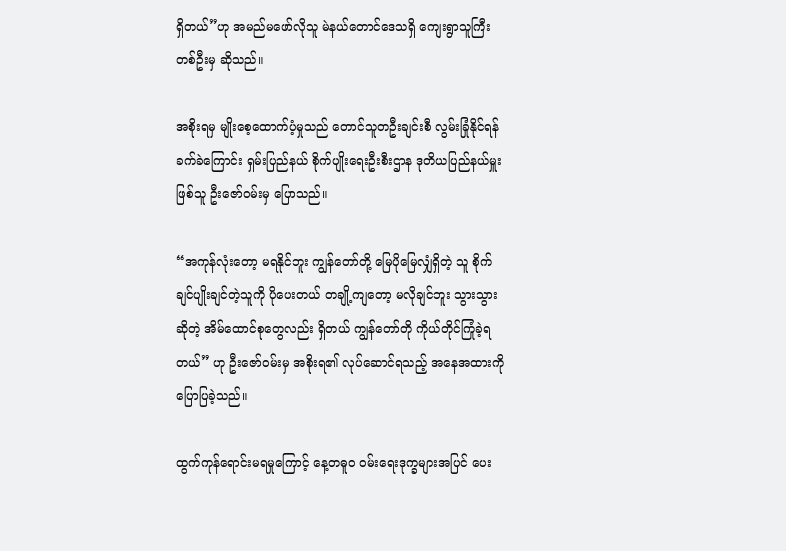ရှိတယ်”ဟု အမည်မဖော်လိုသူ မဲနယ်တောင်ဒေသရှိ ကျေးရွာသူကြီးတစ်ဦးမှ ဆိုသည်။

အစိုးရမှ မျိုးစေ့ထောက်ပံ့မှုသည် တောင်သူတဦးချင်းစီ လွမ်းခြုံနိုင်ရန် ခက်ခဲကြောင်း ရှမ်းပြည်နယ် စိုက်ပျိုးရေးဦးစီးဌာန ဒုတိယပြည်နယ်မှူးဖြစ်သူ ဦးဇော်ဝမ်းမှ ပြောသည်။

“အကုန်လုံးတော့ မရနိုင်ဘူး ကျွန်တော်တို့ မြေပိုမြေလျှံရှိတဲ့ သူ စိုက်ချင်ပျိုးချင်တဲ့သူကို ပိုပေးတယ် တချို့ကျတော့ မလိုချင်ဘူး သွားသွားဆိုတဲ့ အိမ်ထောင်စုတွေလည်း ရှိတယ် ကျွန်တော်တို ကိုယ်တိုင်ကြုံခဲ့ရတယ်” ဟု ဦးဇော်ဝမ်းမှ အစိုးရ၏ လုပ်ဆောင်ရသည့် အနေအထားကို ပြောပြခဲ့သည်။

ထွက်ကုန်ရောင်းမရမှုကြောင့် နေ့တဓူ၀ ဝမ်းရေးဒုက္ခများအပြင် ပေး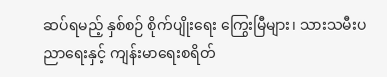ဆပ်ရမည့် နှစ်စဉ် စိုက်ပျိုးရေး ကြွေးမြီများ၊ သားသမီးပညာရေးနှင့် ကျန်းမာရေးစရိတ်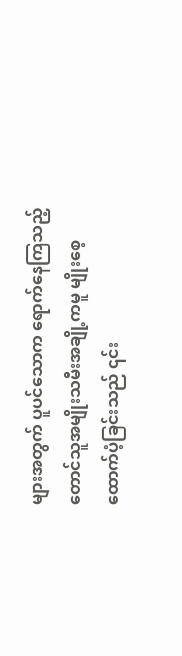များအတွက် ပူပင်သောက ရောက်နေကြသည့် တောင်သူအမျိုးသမီးအချို့ကမူ မျိုးစေ့ထောက်ပံ့ခြင်းသည် ၎င်း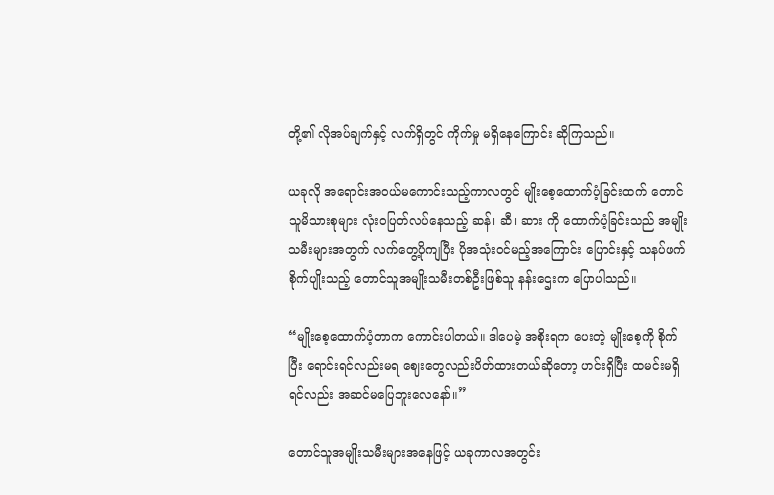တို့၏ လိုအပ်ချက်နှင့် လက်ရှိတွင် ကိုက်မှု မရှိနေကြောင်း ဆိုကြသည်။

ယခုလို အရောင်းအဝယ်မကောင်းသည့်ကာလတွင် မျိုးစေ့ထောက်ပံ့ခြင်းထက် တောင်သူမိသားစုများ လုံးဝပြတ်လပ်နေသည့် ဆန်၊ ဆီ၊ ဆား ကို ထောက်ပံ့ခြင်းသည် အမျိုးသမီးများအတွက် လက်တွေ့ပိုကျပြီး ပိုအသုံးဝင်မည့်အကြောင်း ပြောင်းနှင့် သနပ်ဖက်စိုက်ပျိုးသည့် တောင်သူအမျိုးသမီးတစ်ဦးဖြစ်သူ နန်းဌေးက ပြောပါသည်။

“မျိုးစေ့ထောက်ပံ့တာက ကောင်းပါတယ်။ ဒါပေမဲ့ အစိုးရက ပေးတဲ့ မျိုးစေ့ကို စိုက်ပြီး ရောင်းရင်လည်းမရ ဈေးတွေလည်းပိတ်ထားတယ်ဆိုတော့ ဟင်းရှိပြီး ထမင်းမရှိရင်လည်း အဆင်မပြေဘူးလေနော်။”

တောင်သူအမျိုးသမီးများအနေဖြင့် ယခုကာလအတွင်း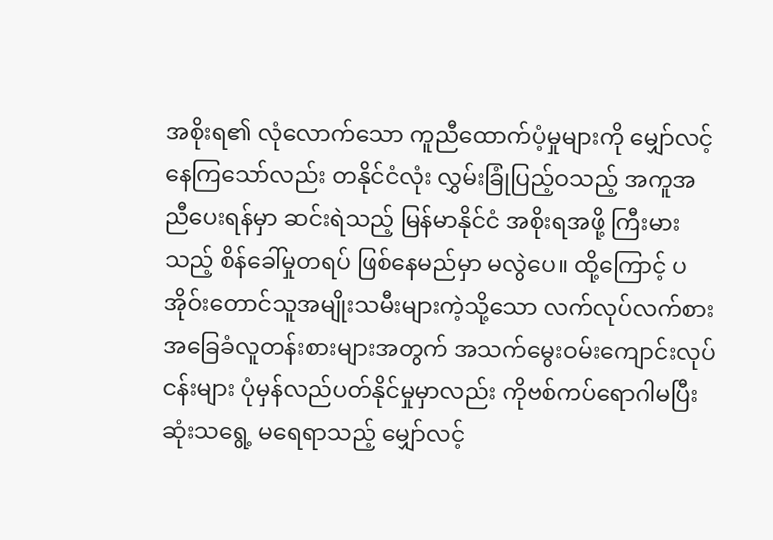အစိုးရ၏ လုံလောက်သော ကူညီထောက်ပံ့မှုများကို မျှော်လင့်နေကြသော်လည်း တနိုင်ငံလုံး လွှမ်းခြုံပြည့်ဝသည့် အကူအညီပေးရန်မှာ ဆင်းရဲသည့် မြန်မာနိုင်ငံ အစိုးရအဖို့ ကြီးမားသည့် စိန်ခေါ်မှုတရပ် ဖြစ်နေမည်မှာ မလွဲပေ။ ထို့ကြောင့် ပအိုဝ်းတောင်သူအမျိုးသမီးများကဲ့သို့သော လက်လုပ်လက်စား အခြေခံလူတန်းစားများအတွက် အသက်မွေးဝမ်းကျောင်းလုပ်ငန်းများ ပုံမှန်လည်ပတ်နိုင်မှုမှာလည်း ကိုဗစ်ကပ်ရောဂါမပြီးဆုံးသရွေ့ မရေရာသည့် မျှော်လင့်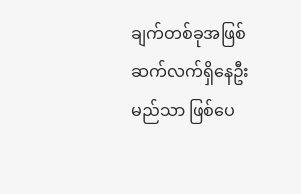ချက်တစ်ခုအဖြစ် ဆက်လက်ရှိနေဦးမည်သာ ဖြစ်ပေ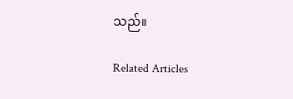သည်။

Related Articles